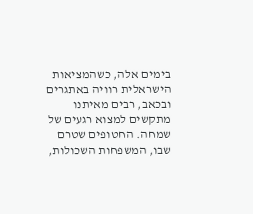בימים אלה, כשהמציאות הישראלית רוויה באתגרים ובכאב, רבים מאיתנו מתקשים למצוא רגעים של שמחה. החטופים שטרם שבו, המשפחות השכולות,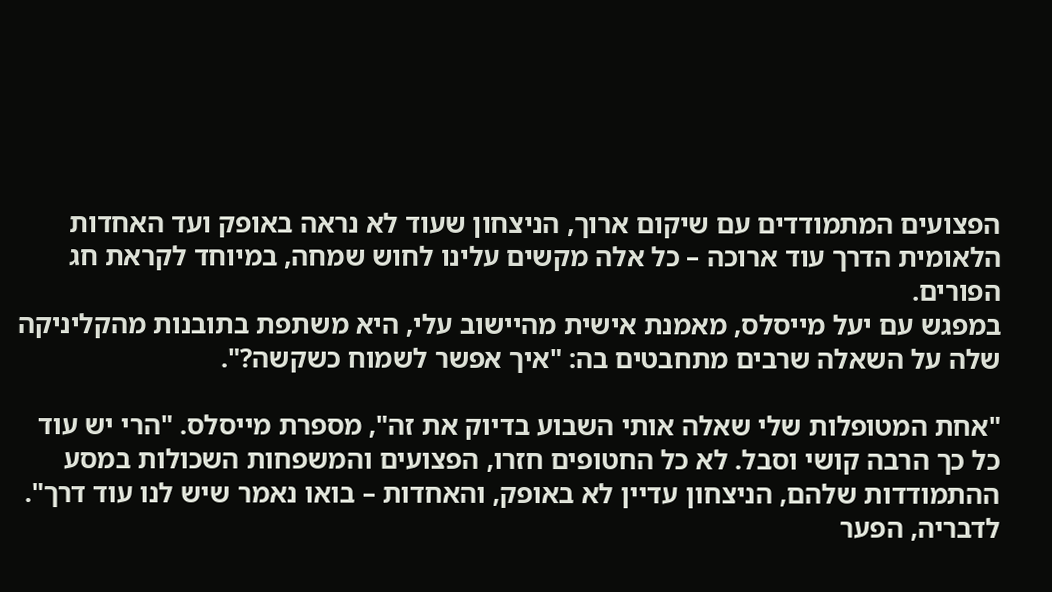הפצועים המתמודדים עם שיקום ארוך, הניצחון שעוד לא נראה באופק ועד האחדות הלאומית הדרך עוד ארוכה – כל אלה מקשים עלינו לחוש שמחה, במיוחד לקראת חג הפורים.
במפגש עם יעל מייסלס, מאמנת אישית מהיישוב עלי, היא משתפת בתובנות מהקליניקה שלה על השאלה שרבים מתחבטים בה: "איך אפשר לשמוח כשקשה?".

"אחת המטופלות שלי שאלה אותי השבוע בדיוק את זה", מספרת מייסלס. "הרי יש עוד כל כך הרבה קושי וסבל. לא כל החטופים חזרו, הפצועים והמשפחות השכולות במסע ההתמודדות שלהם, הניצחון עדיין לא באופק, והאחדות – בואו נאמר שיש לנו עוד דרך".
לדבריה, הפער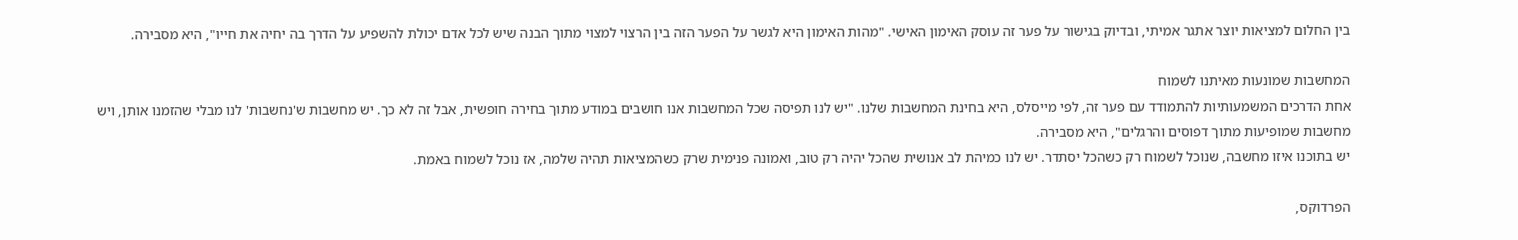בין החלום למציאות יוצר אתגר אמיתי, ובדיוק בגישור על פער זה עוסק האימון האישי. "מהות האימון היא לגשר על הפער הזה בין הרצוי למצוי מתוך הבנה שיש לכל אדם יכולת להשפיע על הדרך בה יחיה את חייו", היא מסבירה.

המחשבות שמונעות מאיתנו לשמוח
אחת הדרכים המשמעותיות להתמודד עם פער זה, לפי מייסלס, היא בחינת המחשבות שלנו. "יש לנו תפיסה שכל המחשבות אנו חושבים במודע מתוך בחירה חופשית, אבל זה לא כך. יש מחשבות ש'נחשבות' לנו מבלי שהזמנו אותן, ויש מחשבות שמופיעות מתוך דפוסים והרגלים", היא מסבירה.
יש בתוכנו איזו מחשבה, שנוכל לשמוח רק כשהכל יסתדר. יש לנו כמיהת לב אנושית שהכל יהיה רק טוב, ואמונה פנימית שרק כשהמציאות תהיה שלמה, אז נוכל לשמוח באמת.

הפרדוקס,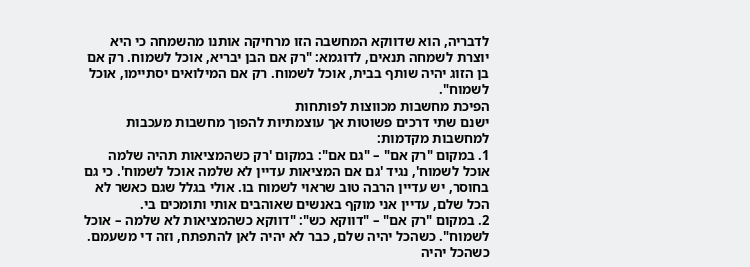לדבריה, הוא שדווקא המחשבה הזו מרחיקה אותנו מהשמחה כי היא יוצרת לשמחה תנאים, לדוגמא: "רק אם הבן יבריא, אוכל לשמוח. רק אם בן הזוג יהיה שותף בבית, אוכל לשמוח. רק אם המילואים יסתיימו, אוכל לשמוח".
הפיכת מחשבות מכווצות לפותחות
ישנם שתי דרכים פשוטות אך עוצמתיות להפוך מחשבות מעכבות למחשבות מקדמות:
1. במקום "רק אם" – "גם אם": במקום 'רק כשהמציאות תהיה שלמה אוכל לשמוח', נגיד 'גם אם המציאות עדיין לא שלמה אוכל לשמוח'. כי גם בחוסר, יש עדיין הרבה טוב שראוי לשמוח בו. אולי בגלל שגם כאשר לא הכל שלם, עדיין אני מוקף באנשים שאוהבים אותי ותומכים בי.
2. במקום "רק אם" – "דווקא כש": "דווקא כשהמציאות לא שלמה – אוכל לשמוח". כשהכל יהיה שלם, כבר לא יהיה לאן להתפתח, וזה די משעמם. כשהכל יהיה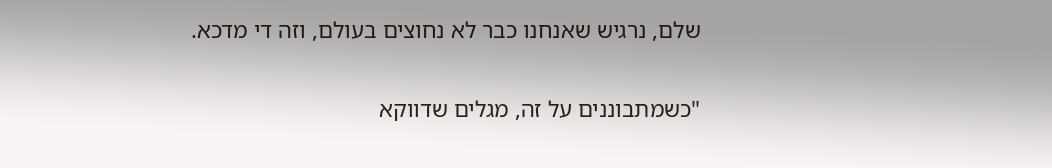שלם, נרגיש שאנחנו כבר לא נחוצים בעולם, וזה די מדכא.

"כשמתבוננים על זה, מגלים שדווקא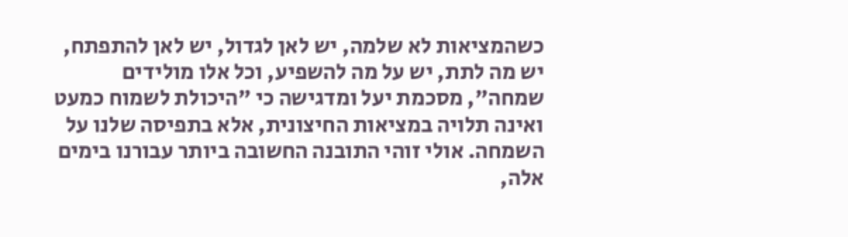כשהמציאות לא שלמה, יש לאן לגדול, יש לאן להתפתח, יש מה לתת, יש על מה להשפיע, וכל אלו מולידים שמחה", מסכמת יעל ומדגישה כי "היכולת לשמוח כמעט ואינה תלויה במציאות החיצונית, אלא בתפיסה שלנו על השמחה. אולי זוהי התובנה החשובה ביותר עבורנו בימים אלה,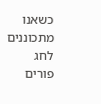כשאנו מתכוננים לחג פורים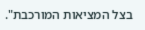בצל המציאות המורכבת".